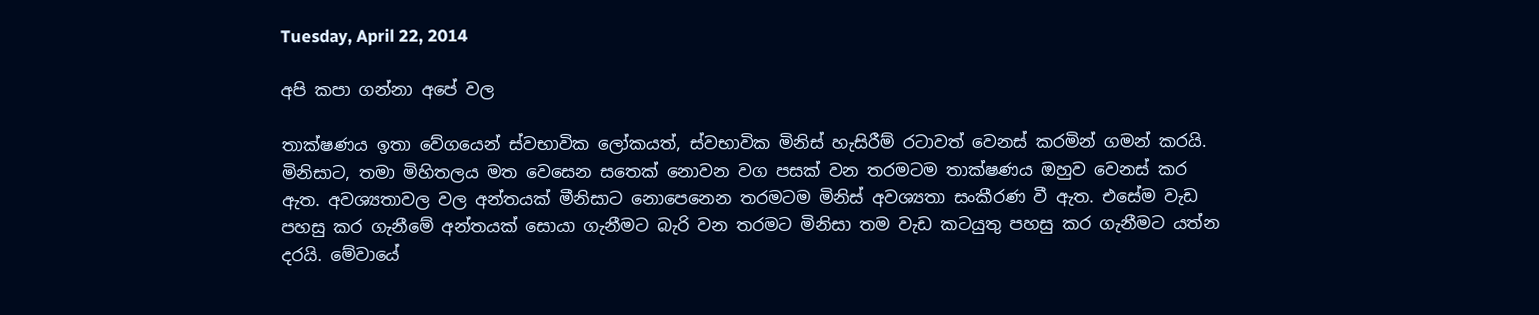Tuesday, April 22, 2014

අපි කපා ගන්නා අපේ වල

තාක්ෂණය ඉතා වේගයෙන් ස්වභාවික ලෝකයත්, ස්වභාවික මිනිස් හැසිරීම් රටාවත් වෙනස් කරමින් ගමන් කරයි. මිනිසාට, තමා මිහිතලය මත වෙසෙන සතෙක් නොවන වග පසක් වන තරමටම තාක්ෂණය ඔහුව වෙනස් කර ඇත. අවශ්‍යතාවල වල අන්තයක් මීනිසාට නොපෙනෙන තරමටම මිනිස් අවශ්‍යතා සංකීරණ වී ඇත. එසේම වැඩ පහසු කර ගැනීමේ අන්තයක් සොයා ගැනීමට බැරි වන තරමට මිනිසා තම වැඩ කටයුතු පහසු කර ගැනීමට යත්න දරයි. මේවායේ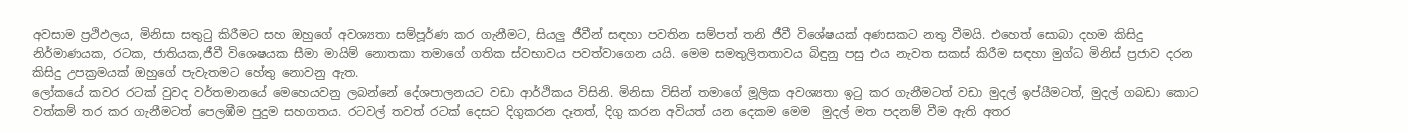අවසාම ප්‍රථිඵලය, මිනිසා සතුටු කිරීමට සහ ඔහුගේ අවශ්‍යතා සම්පූර්ණ කර ගැනීමට, සියලු ජීවීන් සඳහා පවතින සම්පත් තනි ජීවී විශේෂයක් අණසකට නතු වීමයි. එහෙත් සොබා දහම කිසිදු නිර්මාණයක, රටක, ජාතියක,ජීවී විශෙෂයක සීමා මායිම් නොතකා තමාගේ ගතික ස්වභාවය පවත්වාගෙන යයි. මෙම සමතුලිතතාවය බිඳුනු පසු එය නැවත සකස් කිරීම සඳහා මුග්ධ මිනිස් ප්‍රජාව දරන කිසිදු උපක්‍රමයක් ඔහුගේ පැවැතමට හේතු නොවනු ඇත.
ලෝකයේ කවර රටක් වුවද වර්තමානයේ මෙහෙයවනු ලබන්නේ දේශපාලනයට වඩා ආර්ථිකය විසිනි. මිනිසා විසින් තමාගේ මූලික අවශ්‍යතා ඉටු කර ගැනීමටත් වඩා මුදල් ඉප්යීමටත්, මුදල් ගබඩා කොට වත්කම් තර කර ගැනීමටත් පෙලඹීම පුදුම සහගතය. රටවල් තවත් රටක් දෙසට දිගුකරන දෑතත්, දිගු කරන අවියත් යන දෙකම මෙම  මුදල් මත පදනම් වීම ඇති අතර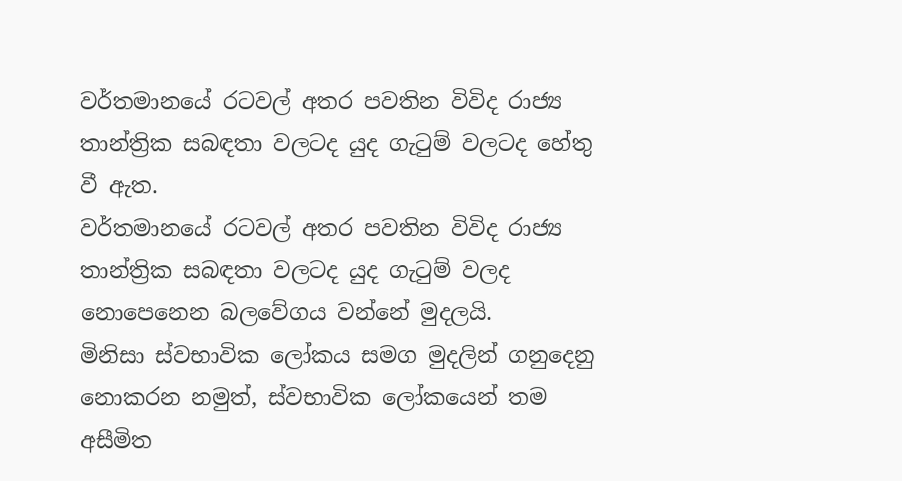වර්තමානයේ රටවල් අතර පවතින විවිද රාජ්‍ය තාන්ත්‍රික සබඳතා වලටද යුද ගැටුම් වලටද හේතු වී ඇත.
වර්තමානයේ රටවල් අතර පවතින විවිද රාජ්‍ය තාන්ත්‍රික සබඳතා වලටද යුද ගැටුම් වලද නොපෙනෙන බලවේගය වන්නේ මුදලයි.
මිනිසා ස්වභාවික ලෝකය සමග මුදලින් ගනුදෙනු නොකරන නමුත්, ස්වභාවික ලෝකයෙන් තම අසීමිත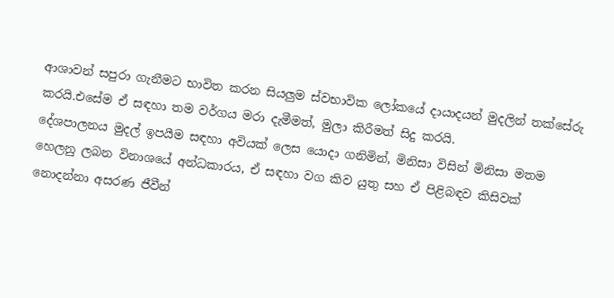ආශාවන් සපුරා ගැනීමට භාවිත කරන සියලුම ස්වභාවික ලෝකයේ දායාදයන් මුදලින් තක්සේරු කරයි.එසේම ඒ සඳහා තම වර්ගය මරා දැමීමත්, මුලා කිරීමත් සිදු කරයි.
දේශපාලනය මුදල් ඉපයීම සඳහා අවියක් ලෙස යොදා ගනිමින්, මිනිසා විසින් මිනිසා මතම හෙලනු ලබන විනාශයේ අන්ධකාරය, ඒ සඳහා වග කිව යුතු සහ ඒ පිළිබඳව කිසිවක් නොදන්නා අසරණ ජීවීන්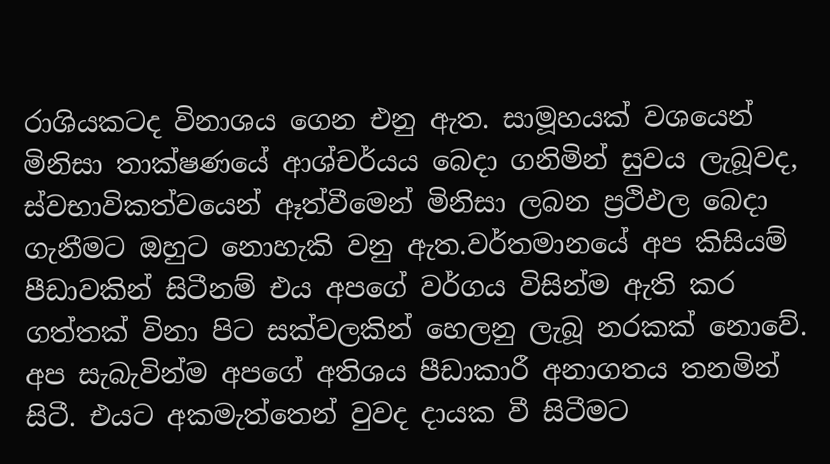රාශියකටද විනාශය ගෙන එනු ඇත. සාමූහයක් වශයෙන් මිනිසා තාක්ෂණයේ ආශ්චර්යය බෙදා ගනිමින් සුවය ලැබූවද, ස්වභාවිකත්වයෙන් ඈත්වීමෙන් මිනිසා ලබන ප්‍රථිඵල බෙදා ගැනීමට ඔහුට නොහැකි වනු ඇත.වර්තමානයේ අප කිසියම් පීඩාවකින් සිටීනම් එය අපගේ වර්ගය විසින්ම ඇති කර ගත්තක් විනා පිට සක්වලකින් හෙලනු ලැබූ නරකක් නොවේ. අප සැබැවින්ම අපගේ අතිශය පීඩාකාරී අනාගතය තනමින් සිටී. එයට අකමැත්තෙන් වුවද දායක වී සිටීමට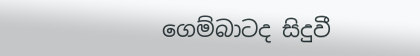ගෙම්බාටද සිදුවී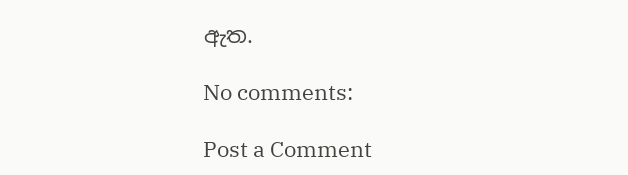ඇත.

No comments:

Post a Comment